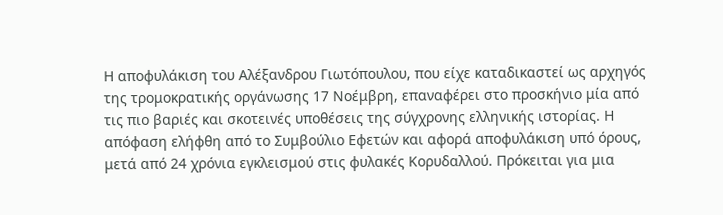Η αποφυλάκιση του Αλέξανδρου Γιωτόπουλου, που είχε καταδικαστεί ως αρχηγός της τρομοκρατικής οργάνωσης 17 Νοέμβρη, επαναφέρει στο προσκήνιο μία από τις πιο βαριές και σκοτεινές υποθέσεις της σύγχρονης ελληνικής ιστορίας. Η απόφαση ελήφθη από το Συμβούλιο Εφετών και αφορά αποφυλάκιση υπό όρους, μετά από 24 χρόνια εγκλεισμού στις φυλακές Κορυδαλλού. Πρόκειται για μια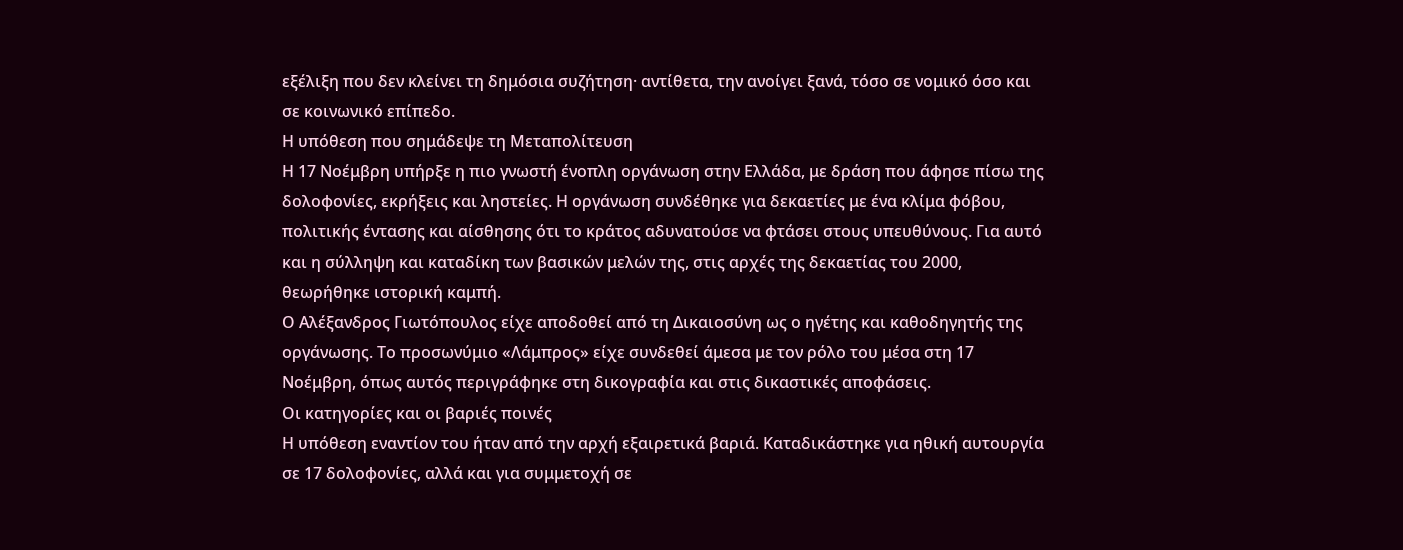εξέλιξη που δεν κλείνει τη δημόσια συζήτηση· αντίθετα, την ανοίγει ξανά, τόσο σε νομικό όσο και σε κοινωνικό επίπεδο.
Η υπόθεση που σημάδεψε τη Μεταπολίτευση
Η 17 Νοέμβρη υπήρξε η πιο γνωστή ένοπλη οργάνωση στην Ελλάδα, με δράση που άφησε πίσω της δολοφονίες, εκρήξεις και ληστείες. Η οργάνωση συνδέθηκε για δεκαετίες με ένα κλίμα φόβου, πολιτικής έντασης και αίσθησης ότι το κράτος αδυνατούσε να φτάσει στους υπευθύνους. Για αυτό και η σύλληψη και καταδίκη των βασικών μελών της, στις αρχές της δεκαετίας του 2000, θεωρήθηκε ιστορική καμπή.
Ο Αλέξανδρος Γιωτόπουλος είχε αποδοθεί από τη Δικαιοσύνη ως ο ηγέτης και καθοδηγητής της οργάνωσης. Το προσωνύμιο «Λάμπρος» είχε συνδεθεί άμεσα με τον ρόλο του μέσα στη 17 Νοέμβρη, όπως αυτός περιγράφηκε στη δικογραφία και στις δικαστικές αποφάσεις.
Οι κατηγορίες και οι βαριές ποινές
Η υπόθεση εναντίον του ήταν από την αρχή εξαιρετικά βαριά. Καταδικάστηκε για ηθική αυτουργία σε 17 δολοφονίες, αλλά και για συμμετοχή σε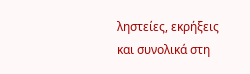ληστείες, εκρήξεις και συνολικά στη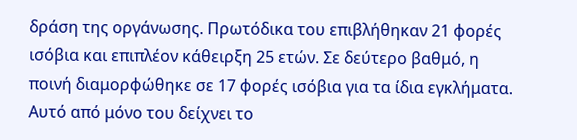δράση της οργάνωσης. Πρωτόδικα του επιβλήθηκαν 21 φορές ισόβια και επιπλέον κάθειρξη 25 ετών. Σε δεύτερο βαθμό, η ποινή διαμορφώθηκε σε 17 φορές ισόβια για τα ίδια εγκλήματα.
Αυτό από μόνο του δείχνει το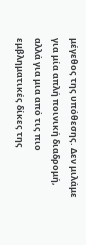μέγεθος της υπόθεσης. Δεν μιλάμε για μία απλή ποινική διαδρομή, αλλά για μια από τις πιο εμβληματικές δίκες της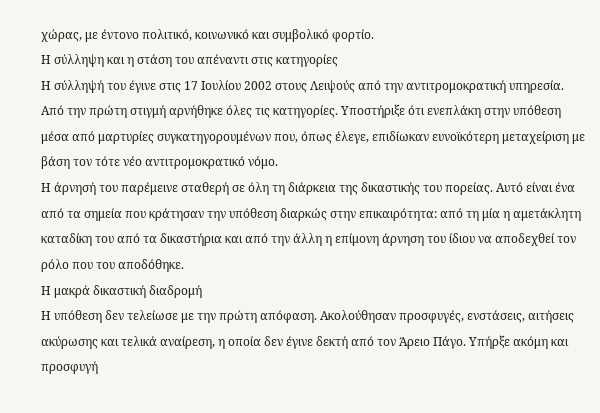χώρας, με έντονο πολιτικό, κοινωνικό και συμβολικό φορτίο.
Η σύλληψη και η στάση του απέναντι στις κατηγορίες
Η σύλληψή του έγινε στις 17 Ιουλίου 2002 στους Λειψούς από την αντιτρομοκρατική υπηρεσία. Από την πρώτη στιγμή αρνήθηκε όλες τις κατηγορίες. Υποστήριξε ότι ενεπλάκη στην υπόθεση μέσα από μαρτυρίες συγκατηγορουμένων που, όπως έλεγε, επιδίωκαν ευνοϊκότερη μεταχείριση με βάση τον τότε νέο αντιτρομοκρατικό νόμο.
Η άρνησή του παρέμεινε σταθερή σε όλη τη διάρκεια της δικαστικής του πορείας. Αυτό είναι ένα από τα σημεία που κράτησαν την υπόθεση διαρκώς στην επικαιρότητα: από τη μία η αμετάκλητη καταδίκη του από τα δικαστήρια και από την άλλη η επίμονη άρνηση του ίδιου να αποδεχθεί τον ρόλο που του αποδόθηκε.
Η μακρά δικαστική διαδρομή
Η υπόθεση δεν τελείωσε με την πρώτη απόφαση. Ακολούθησαν προσφυγές, ενστάσεις, αιτήσεις ακύρωσης και τελικά αναίρεση, η οποία δεν έγινε δεκτή από τον Άρειο Πάγο. Υπήρξε ακόμη και προσφυγή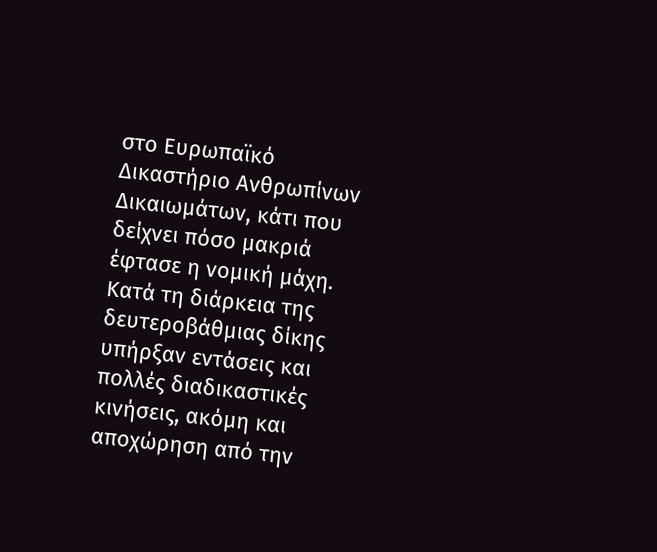στο Ευρωπαϊκό Δικαστήριο Ανθρωπίνων Δικαιωμάτων, κάτι που δείχνει πόσο μακριά έφτασε η νομική μάχη.
Κατά τη διάρκεια της δευτεροβάθμιας δίκης υπήρξαν εντάσεις και πολλές διαδικαστικές κινήσεις, ακόμη και αποχώρηση από την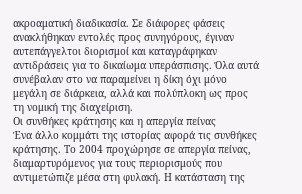ακροαματική διαδικασία. Σε διάφορες φάσεις ανακλήθηκαν εντολές προς συνηγόρους, έγιναν αυτεπάγγελτοι διορισμοί και καταγράφηκαν αντιδράσεις για το δικαίωμα υπεράσπισης. Όλα αυτά συνέβαλαν στο να παραμείνει η δίκη όχι μόνο μεγάλη σε διάρκεια, αλλά και πολύπλοκη ως προς τη νομική της διαχείριση.
Οι συνθήκες κράτησης και η απεργία πείνας
Ένα άλλο κομμάτι της ιστορίας αφορά τις συνθήκες κράτησης. Το 2004 προχώρησε σε απεργία πείνας, διαμαρτυρόμενος για τους περιορισμούς που αντιμετώπιζε μέσα στη φυλακή. Η κατάσταση της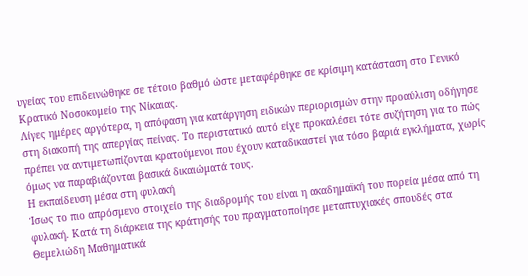υγείας του επιδεινώθηκε σε τέτοιο βαθμό ώστε μεταφέρθηκε σε κρίσιμη κατάσταση στο Γενικό Κρατικό Νοσοκομείο της Νίκαιας.
Λίγες ημέρες αργότερα, η απόφαση για κατάργηση ειδικών περιορισμών στην προαύλιση οδήγησε στη διακοπή της απεργίας πείνας. Το περιστατικό αυτό είχε προκαλέσει τότε συζήτηση για το πώς πρέπει να αντιμετωπίζονται κρατούμενοι που έχουν καταδικαστεί για τόσο βαριά εγκλήματα, χωρίς όμως να παραβιάζονται βασικά δικαιώματά τους.
Η εκπαίδευση μέσα στη φυλακή
Ίσως το πιο απρόσμενο στοιχείο της διαδρομής του είναι η ακαδημαϊκή του πορεία μέσα από τη φυλακή. Κατά τη διάρκεια της κράτησής του πραγματοποίησε μεταπτυχιακές σπουδές στα Θεμελιώδη Μαθηματικά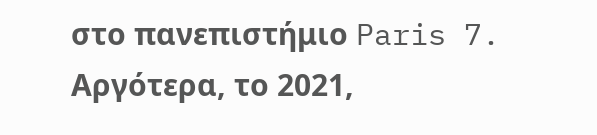στο πανεπιστήμιο Paris 7. Αργότερα, το 2021,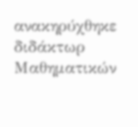ανακηρύχθηκε διδάκτωρ Μαθηματικών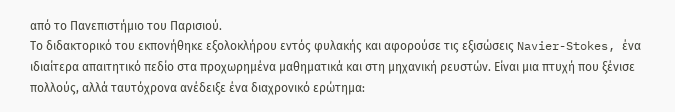από το Πανεπιστήμιο του Παρισιού.
Το διδακτορικό του εκπονήθηκε εξολοκλήρου εντός φυλακής και αφορούσε τις εξισώσεις Navier-Stokes, ένα ιδιαίτερα απαιτητικό πεδίο στα προχωρημένα μαθηματικά και στη μηχανική ρευστών. Είναι μια πτυχή που ξένισε πολλούς, αλλά ταυτόχρονα ανέδειξε ένα διαχρονικό ερώτημα: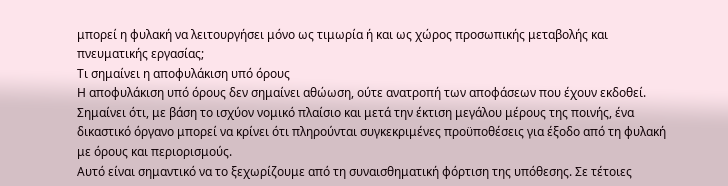μπορεί η φυλακή να λειτουργήσει μόνο ως τιμωρία ή και ως χώρος προσωπικής μεταβολής και πνευματικής εργασίας;
Τι σημαίνει η αποφυλάκιση υπό όρους
Η αποφυλάκιση υπό όρους δεν σημαίνει αθώωση, ούτε ανατροπή των αποφάσεων που έχουν εκδοθεί. Σημαίνει ότι, με βάση το ισχύον νομικό πλαίσιο και μετά την έκτιση μεγάλου μέρους της ποινής, ένα δικαστικό όργανο μπορεί να κρίνει ότι πληρούνται συγκεκριμένες προϋποθέσεις για έξοδο από τη φυλακή με όρους και περιορισμούς.
Αυτό είναι σημαντικό να το ξεχωρίζουμε από τη συναισθηματική φόρτιση της υπόθεσης. Σε τέτοιες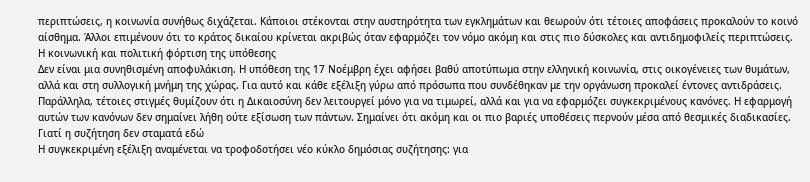περιπτώσεις, η κοινωνία συνήθως διχάζεται. Κάποιοι στέκονται στην αυστηρότητα των εγκλημάτων και θεωρούν ότι τέτοιες αποφάσεις προκαλούν το κοινό αίσθημα. Άλλοι επιμένουν ότι το κράτος δικαίου κρίνεται ακριβώς όταν εφαρμόζει τον νόμο ακόμη και στις πιο δύσκολες και αντιδημοφιλείς περιπτώσεις.
Η κοινωνική και πολιτική φόρτιση της υπόθεσης
Δεν είναι μια συνηθισμένη αποφυλάκιση. Η υπόθεση της 17 Νοέμβρη έχει αφήσει βαθύ αποτύπωμα στην ελληνική κοινωνία, στις οικογένειες των θυμάτων, αλλά και στη συλλογική μνήμη της χώρας. Για αυτό και κάθε εξέλιξη γύρω από πρόσωπα που συνδέθηκαν με την οργάνωση προκαλεί έντονες αντιδράσεις.
Παράλληλα, τέτοιες στιγμές θυμίζουν ότι η Δικαιοσύνη δεν λειτουργεί μόνο για να τιμωρεί, αλλά και για να εφαρμόζει συγκεκριμένους κανόνες. Η εφαρμογή αυτών των κανόνων δεν σημαίνει λήθη ούτε εξίσωση των πάντων. Σημαίνει ότι ακόμη και οι πιο βαριές υποθέσεις περνούν μέσα από θεσμικές διαδικασίες.
Γιατί η συζήτηση δεν σταματά εδώ
Η συγκεκριμένη εξέλιξη αναμένεται να τροφοδοτήσει νέο κύκλο δημόσιας συζήτησης: για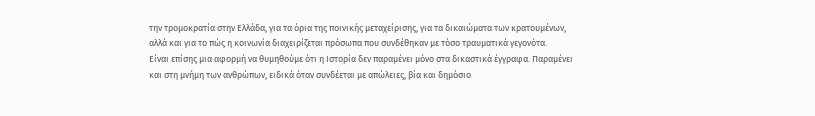την τρομοκρατία στην Ελλάδα, για τα όρια της ποινικής μεταχείρισης, για τα δικαιώματα των κρατουμένων, αλλά και για το πώς η κοινωνία διαχειρίζεται πρόσωπα που συνδέθηκαν με τόσο τραυματικά γεγονότα.
Είναι επίσης μια αφορμή να θυμηθούμε ότι η Ιστορία δεν παραμένει μόνο στα δικαστικά έγγραφα. Παραμένει και στη μνήμη των ανθρώπων, ειδικά όταν συνδέεται με απώλειες, βία και δημόσιο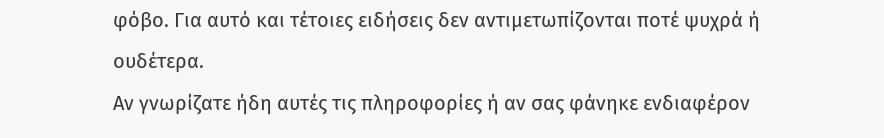φόβο. Για αυτό και τέτοιες ειδήσεις δεν αντιμετωπίζονται ποτέ ψυχρά ή ουδέτερα.
Αν γνωρίζατε ήδη αυτές τις πληροφορίες ή αν σας φάνηκε ενδιαφέρον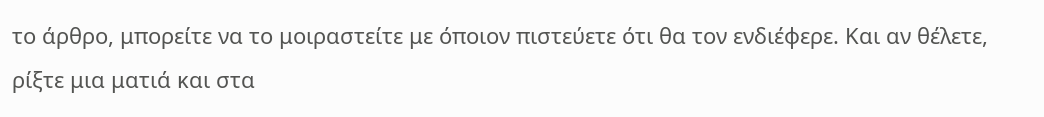το άρθρο, μπορείτε να το μοιραστείτε με όποιον πιστεύετε ότι θα τον ενδιέφερε. Και αν θέλετε, ρίξτε μια ματιά και στα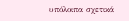υπόλοιπα σχετικά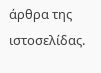άρθρα της ιστοσελίδας.